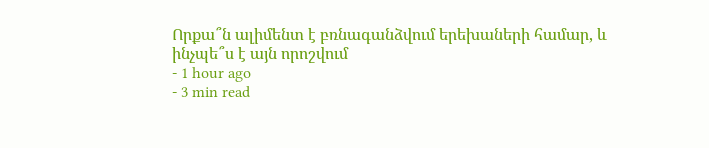Որքա՞ն ալիմենտ է բռնագանձվում երեխաների համար, և ինչպե՞ս է այն որոշվում
- 1 hour ago
- 3 min read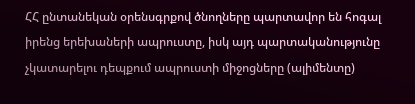ՀՀ ընտանեկան օրենսգրքով ծնողները պարտավոր են հոգալ իրենց երեխաների ապրուստը, իսկ այդ պարտականությունը չկատարելու դեպքում ապրուստի միջոցները (ալիմենտը)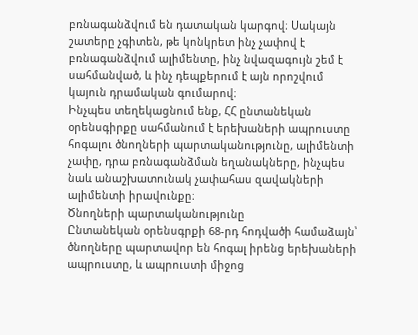բռնագանձվում են դատական կարգով։ Սակայն շատերը չգիտեն, թե կոնկրետ ինչ չափով է բռնագանձվում ալիմենտը, ինչ նվազագույն շեմ է սահմանված, և ինչ դեպքերում է այն որոշվում կայուն դրամական գումարով։
Ինչպես տեղեկացնում ենք, ՀՀ ընտանեկան օրենսգիրքը սահմանում է երեխաների ապրուստը հոգալու ծնողների պարտականությունը, ալիմենտի չափը, դրա բռնագանձման եղանակները, ինչպես նաև անաշխատունակ չափահաս զավակների ալիմենտի իրավունքը։
Ծնողների պարտականությունը
Ընտանեկան օրենսգրքի 68-րդ հոդվածի համաձայն՝ ծնողները պարտավոր են հոգալ իրենց երեխաների ապրուստը, և ապրուստի միջոց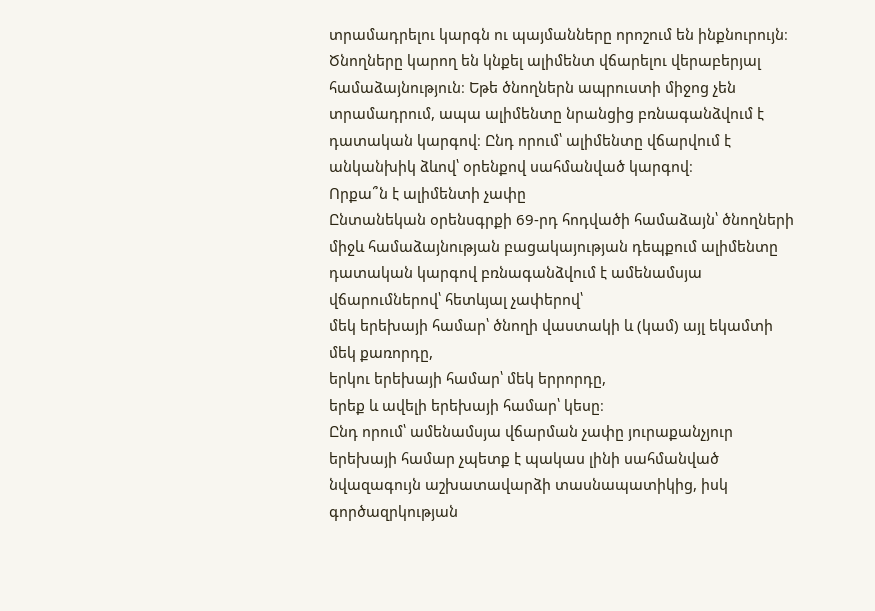տրամադրելու կարգն ու պայմանները որոշում են ինքնուրույն։ Ծնողները կարող են կնքել ալիմենտ վճարելու վերաբերյալ համաձայնություն։ Եթե ծնողներն ապրուստի միջոց չեն տրամադրում, ապա ալիմենտը նրանցից բռնագանձվում է դատական կարգով։ Ընդ որում՝ ալիմենտը վճարվում է անկանխիկ ձևով՝ օրենքով սահմանված կարգով։
Որքա՞ն է ալիմենտի չափը
Ընտանեկան օրենսգրքի 69-րդ հոդվածի համաձայն՝ ծնողների միջև համաձայնության բացակայության դեպքում ալիմենտը դատական կարգով բռնագանձվում է ամենամսյա վճարումներով՝ հետևյալ չափերով՝
մեկ երեխայի համար՝ ծնողի վաստակի և (կամ) այլ եկամտի մեկ քառորդը,
երկու երեխայի համար՝ մեկ երրորդը,
երեք և ավելի երեխայի համար՝ կեսը։
Ընդ որում՝ ամենամսյա վճարման չափը յուրաքանչյուր երեխայի համար չպետք է պակաս լինի սահմանված նվազագույն աշխատավարձի տասնապատիկից, իսկ գործազրկության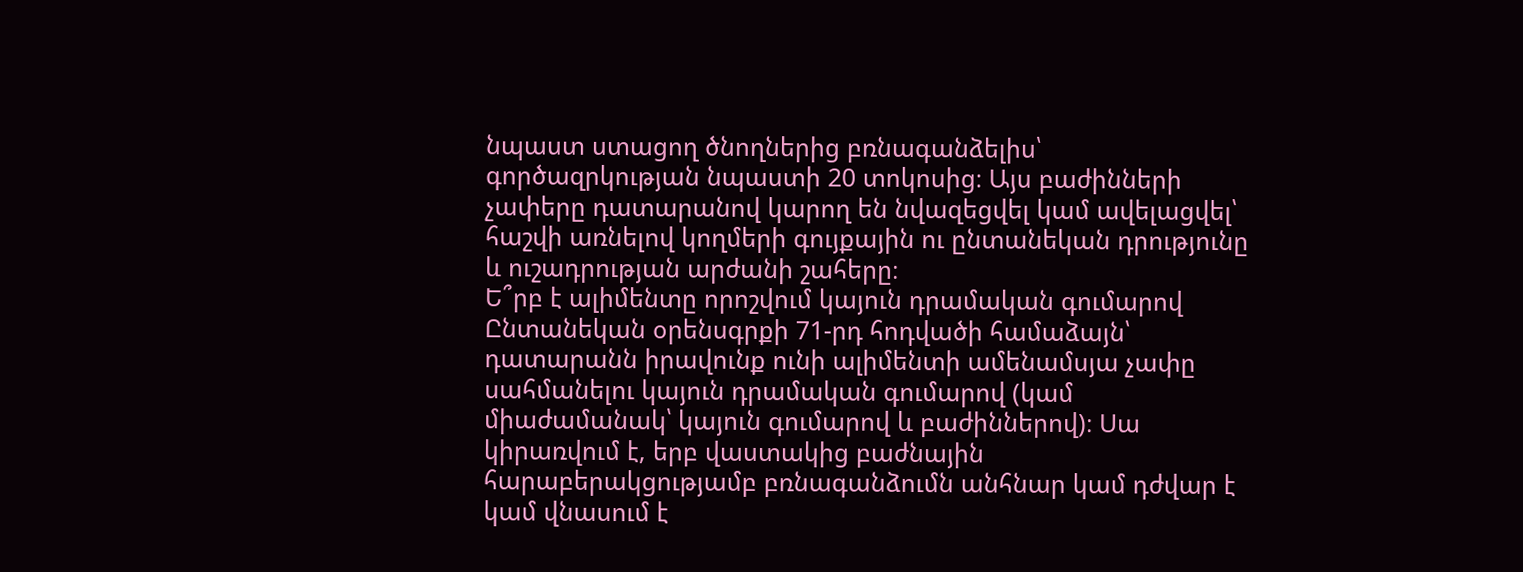նպաստ ստացող ծնողներից բռնագանձելիս՝ գործազրկության նպաստի 20 տոկոսից։ Այս բաժինների չափերը դատարանով կարող են նվազեցվել կամ ավելացվել՝ հաշվի առնելով կողմերի գույքային ու ընտանեկան դրությունը և ուշադրության արժանի շահերը։
Ե՞րբ է ալիմենտը որոշվում կայուն դրամական գումարով
Ընտանեկան օրենսգրքի 71-րդ հոդվածի համաձայն՝ դատարանն իրավունք ունի ալիմենտի ամենամսյա չափը սահմանելու կայուն դրամական գումարով (կամ միաժամանակ՝ կայուն գումարով և բաժիններով)։ Սա կիրառվում է, երբ վաստակից բաժնային հարաբերակցությամբ բռնագանձումն անհնար կամ դժվար է կամ վնասում է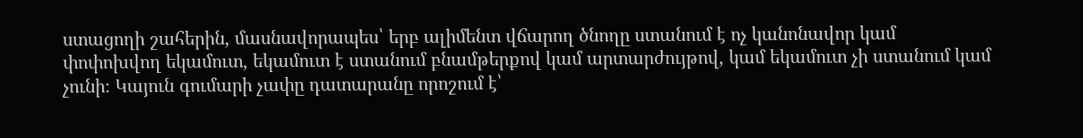ստացողի շահերին, մասնավորապես՝ երբ ալիմենտ վճարող ծնողը ստանում է ոչ կանոնավոր կամ փոփոխվող եկամուտ, եկամուտ է ստանում բնամթերքով կամ արտարժույթով, կամ եկամուտ չի ստանում կամ չունի։ Կայուն գումարի չափը դատարանը որոշում է՝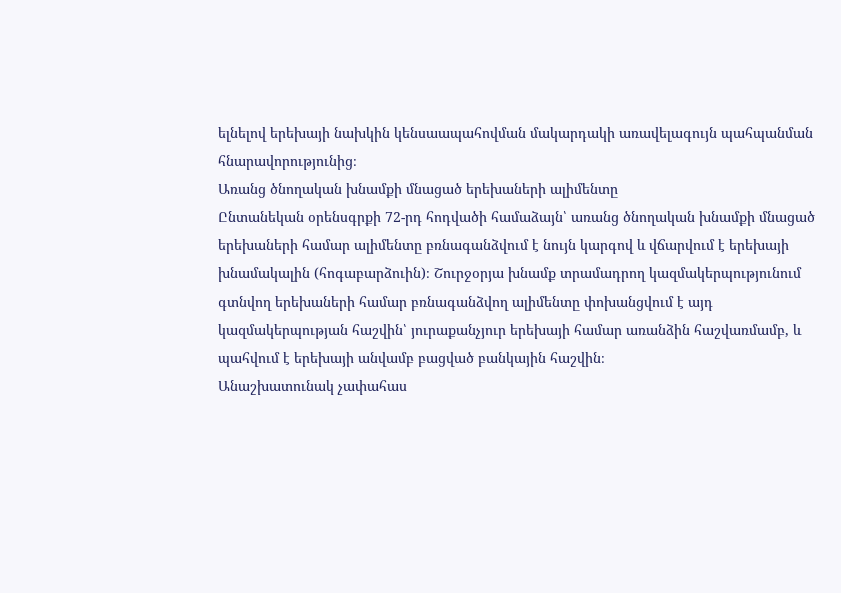ելնելով երեխայի նախկին կենսաապահովման մակարդակի առավելագույն պահպանման հնարավորությունից։
Առանց ծնողական խնամքի մնացած երեխաների ալիմենտը
Ընտանեկան օրենսգրքի 72-րդ հոդվածի համաձայն՝ առանց ծնողական խնամքի մնացած երեխաների համար ալիմենտը բռնագանձվում է նույն կարգով և վճարվում է երեխայի խնամակալին (հոգաբարձուին)։ Շուրջօրյա խնամք տրամադրող կազմակերպությունում գտնվող երեխաների համար բռնագանձվող ալիմենտը փոխանցվում է այդ կազմակերպության հաշվին՝ յուրաքանչյուր երեխայի համար առանձին հաշվառմամբ, և պահվում է երեխայի անվամբ բացված բանկային հաշվին։
Անաշխատունակ չափահաս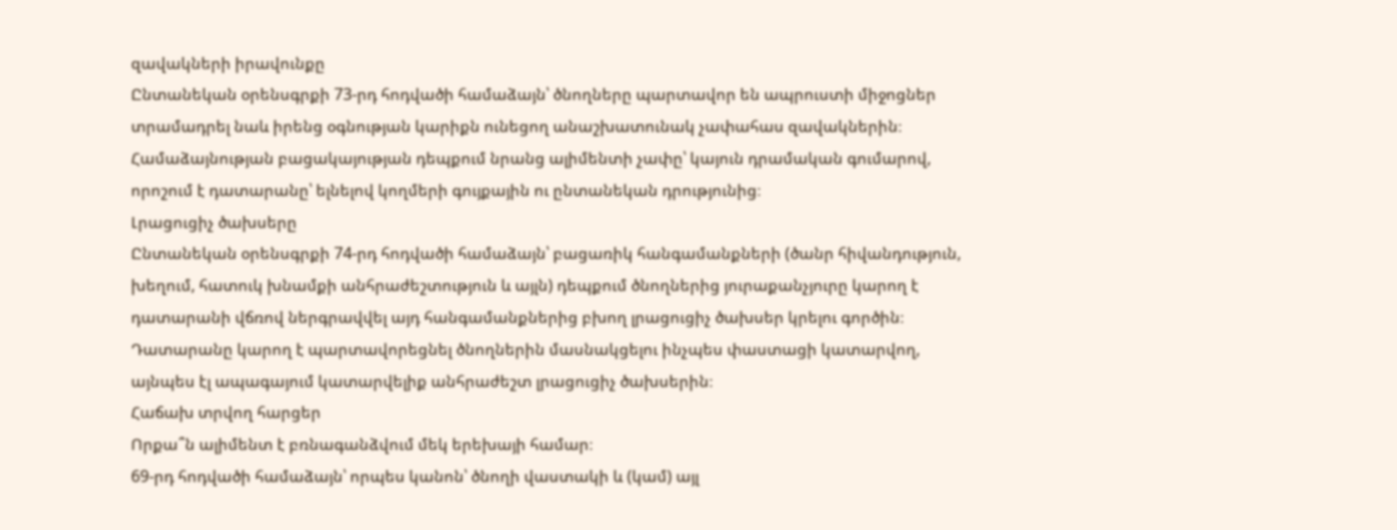զավակների իրավունքը
Ընտանեկան օրենսգրքի 73-րդ հոդվածի համաձայն՝ ծնողները պարտավոր են ապրուստի միջոցներ տրամադրել նաև իրենց օգնության կարիքն ունեցող անաշխատունակ չափահաս զավակներին։ Համաձայնության բացակայության դեպքում նրանց ալիմենտի չափը՝ կայուն դրամական գումարով, որոշում է դատարանը՝ ելնելով կողմերի գույքային ու ընտանեկան դրությունից։
Լրացուցիչ ծախսերը
Ընտանեկան օրենսգրքի 74-րդ հոդվածի համաձայն՝ բացառիկ հանգամանքների (ծանր հիվանդություն, խեղում, հատուկ խնամքի անհրաժեշտություն և այլն) դեպքում ծնողներից յուրաքանչյուրը կարող է դատարանի վճռով ներգրավվել այդ հանգամանքներից բխող լրացուցիչ ծախսեր կրելու գործին։ Դատարանը կարող է պարտավորեցնել ծնողներին մասնակցելու ինչպես փաստացի կատարվող, այնպես էլ ապագայում կատարվելիք անհրաժեշտ լրացուցիչ ծախսերին։
Հաճախ տրվող հարցեր
Որքա՞ն ալիմենտ է բռնագանձվում մեկ երեխայի համար։
69-րդ հոդվածի համաձայն՝ որպես կանոն՝ ծնողի վաստակի և (կամ) այլ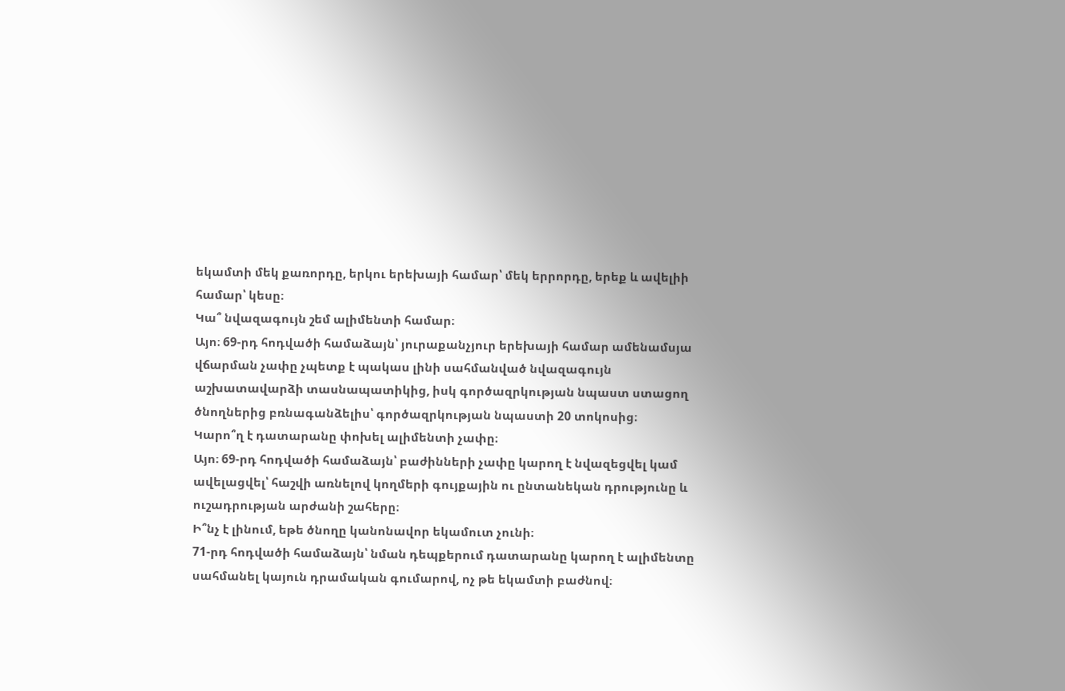եկամտի մեկ քառորդը, երկու երեխայի համար՝ մեկ երրորդը, երեք և ավելիի համար՝ կեսը։
Կա՞ նվազագույն շեմ ալիմենտի համար։
Այո։ 69-րդ հոդվածի համաձայն՝ յուրաքանչյուր երեխայի համար ամենամսյա վճարման չափը չպետք է պակաս լինի սահմանված նվազագույն աշխատավարձի տասնապատիկից, իսկ գործազրկության նպաստ ստացող ծնողներից բռնագանձելիս՝ գործազրկության նպաստի 20 տոկոսից։
Կարո՞ղ է դատարանը փոխել ալիմենտի չափը։
Այո։ 69-րդ հոդվածի համաձայն՝ բաժինների չափը կարող է նվազեցվել կամ ավելացվել՝ հաշվի առնելով կողմերի գույքային ու ընտանեկան դրությունը և ուշադրության արժանի շահերը։
Ի՞նչ է լինում, եթե ծնողը կանոնավոր եկամուտ չունի։
71-րդ հոդվածի համաձայն՝ նման դեպքերում դատարանը կարող է ալիմենտը սահմանել կայուն դրամական գումարով, ոչ թե եկամտի բաժնով։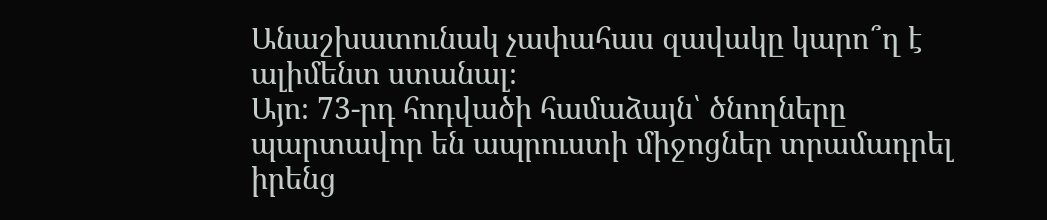Անաշխատունակ չափահաս զավակը կարո՞ղ է ալիմենտ ստանալ։
Այո։ 73-րդ հոդվածի համաձայն՝ ծնողները պարտավոր են ապրուստի միջոցներ տրամադրել իրենց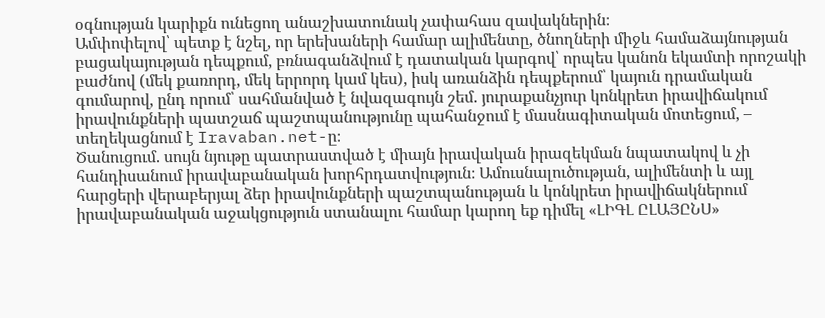օգնության կարիքն ունեցող անաշխատունակ չափահաս զավակներին։
Ամփոփելով՝ պետք է նշել, որ երեխաների համար ալիմենտը, ծնողների միջև համաձայնության բացակայության դեպքում, բռնագանձվում է դատական կարգով՝ որպես կանոն եկամտի որոշակի բաժնով (մեկ քառորդ, մեկ երրորդ կամ կես), իսկ առանձին դեպքերում՝ կայուն դրամական գումարով, ընդ որում՝ սահմանված է նվազագույն շեմ. յուրաքանչյուր կոնկրետ իրավիճակում իրավունքների պատշաճ պաշտպանությունը պահանջում է մասնագիտական մոտեցում, – տեղեկացնում է Iravaban.net-ը։
Ծանուցում. սույն նյութը պատրաստված է միայն իրավական իրազեկման նպատակով և չի հանդիսանում իրավաբանական խորհրդատվություն։ Ամուսնալուծության, ալիմենտի և այլ հարցերի վերաբերյալ ձեր իրավունքների պաշտպանության և կոնկրետ իրավիճակներում իրավաբանական աջակցություն ստանալու համար կարող եք դիմել «ԼԻԳԼ ԸԼԱՅԸՆՍ»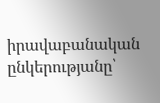իրավաբանական ընկերությանը՝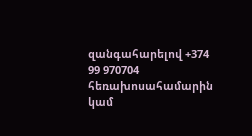զանգահարելով +374 99 970704 հեռախոսահամարին կամ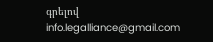գրելով info.legalliance@gmail.com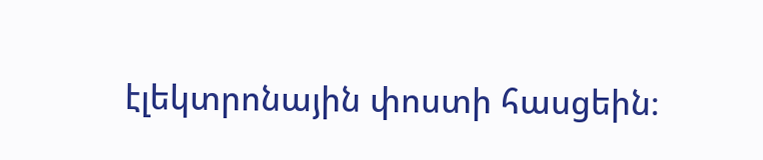էլեկտրոնային փոստի հասցեին։